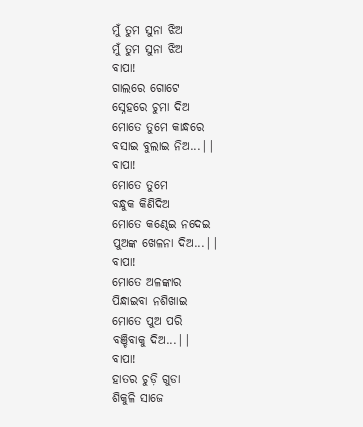ମୁଁ ତୁମ ସୁନା ଝିଅ
ମୁଁ ତୁମ ସୁନା ଝିଅ
ବାପା!
ଗାଲରେ ଗୋଟେ
ସ୍ନେହରେ ଚୁମା ଦିଅ
ମୋତେ ତୁମେ କାନ୍ଧରେ
ବସାଇ ବୁଲାଇ ନିଅ...||
ବାପା!
ମୋତେ ତୁମେ
ବନ୍ଧୁକ କିଣିଦିଅ
ମୋତେ କଣ୍ଢେଇ ନଦେଇ
ପୁଅଙ୍କ ଖେଳନା ଦିଅ...||
ବାପା!
ମୋତେ ଅଳଙ୍କାର
ପିନ୍ଧାଇବା ନଶିଖାଇ
ମୋତେ ପୁଅ ପରି
ବଞ୍ଚିବାକୁ ଦିଅ...||
ବାପା!
ହାତର ଚୁଡ଼ି ଗୁଡା
ଶିକୁଳି ସାଜେ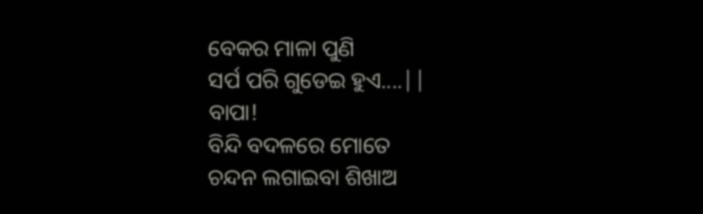ବେକର ମାଳା ପୁଣି
ସର୍ପ ପରି ଗୁଡେଇ ହୁଏ....||
ବାପା!
ବିନ୍ଦି ବଦଳରେ ମୋତେ
ଚନ୍ଦନ ଲଗାଇବା ଶିଖାଅ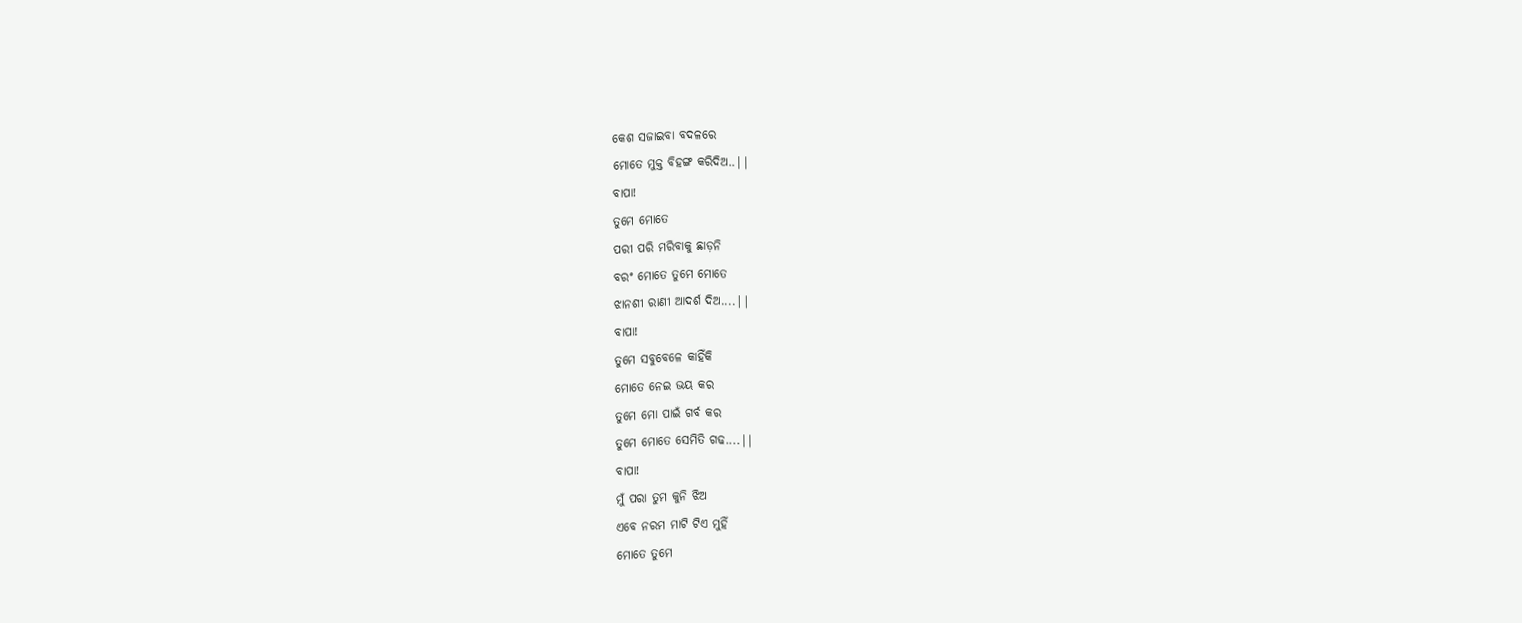କେଶ ସଜାଇବା ବଦଳରେ
ମୋତେ ମୁକ୍ତ ବିହଙ୍ଗ କରିଦିଅ..||
ବାପା!
ତୁମେ ମୋତେ
ପରୀ ପରି ମରିବାକୁ ଛାଡ଼ନି
ବରଂ ମୋତେ ତୁମେ ମୋତେ
ଝାନଶୀ ରାଣୀ ଆଦର୍ଶ ଦିଅ....||
ବାପା!
ତୁମେ ସବୁବେଳେ କାହିଁକି
ମୋତେ ନେଇ ଭୟ କର
ତୁମେ ମୋ ପାଇଁ ଗର୍ବ କର
ତୁମେ ମୋତେ ସେମିତି ଗଢ....||
ବାପା!
ମୁଁ ପରା ତୁମ କୁନି ଝିଅ
ଏବେ ନରମ ମାଟି ଟିଏ ମୁହିଁ
ମୋତେ ତୁମେ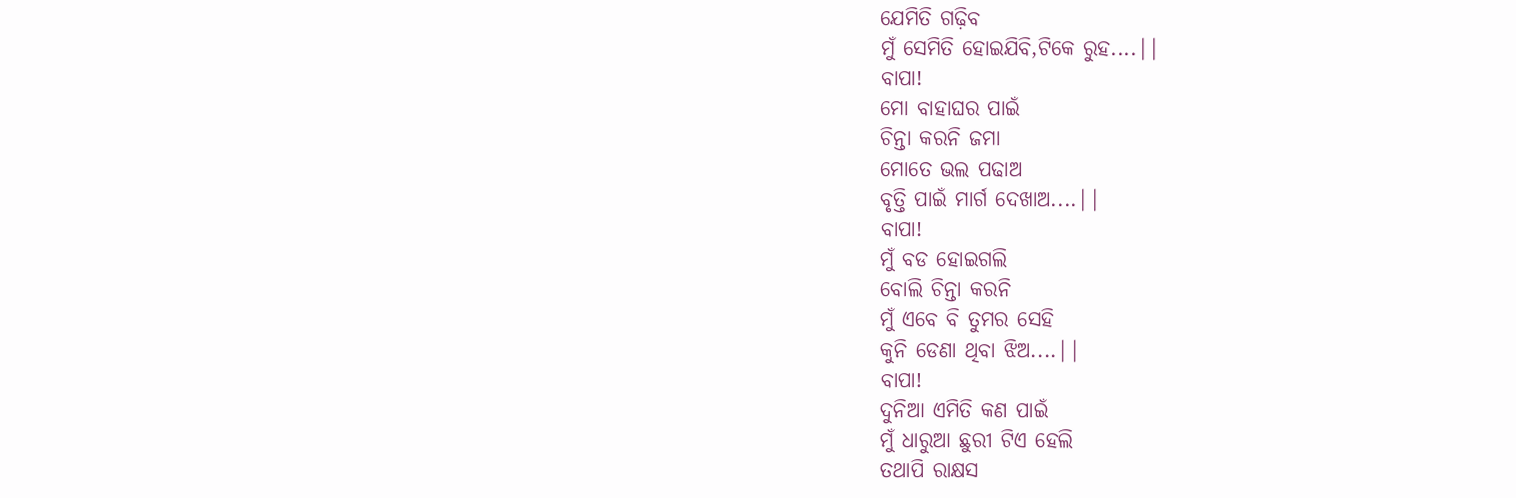ଯେମିତି ଗଢ଼ିବ
ମୁଁ ସେମିତି ହୋଇଯିବି,ଟିକେ ରୁହ....||
ବାପା!
ମୋ ବାହାଘର ପାଇଁ
ଚିନ୍ତା କରନି ଜମା
ମୋତେ ଭଲ ପଢାଅ
ବୃତ୍ତି ପାଇଁ ମାର୍ଗ ଦେଖାଅ....||
ବାପା!
ମୁଁ ବଡ ହୋଇଗଲି
ବୋଲି ଚିନ୍ତା କରନି
ମୁଁ ଏବେ ବି ତୁମର ସେହି
କୁନି ଡେଣା ଥିବା ଝିଅ....||
ବାପା!
ଦୁନିଆ ଏମିତି କଣ ପାଇଁ
ମୁଁ ଧାରୁଆ ଛୁରୀ ଟିଏ ହେଲି
ତଥାପି ରାକ୍ଷସ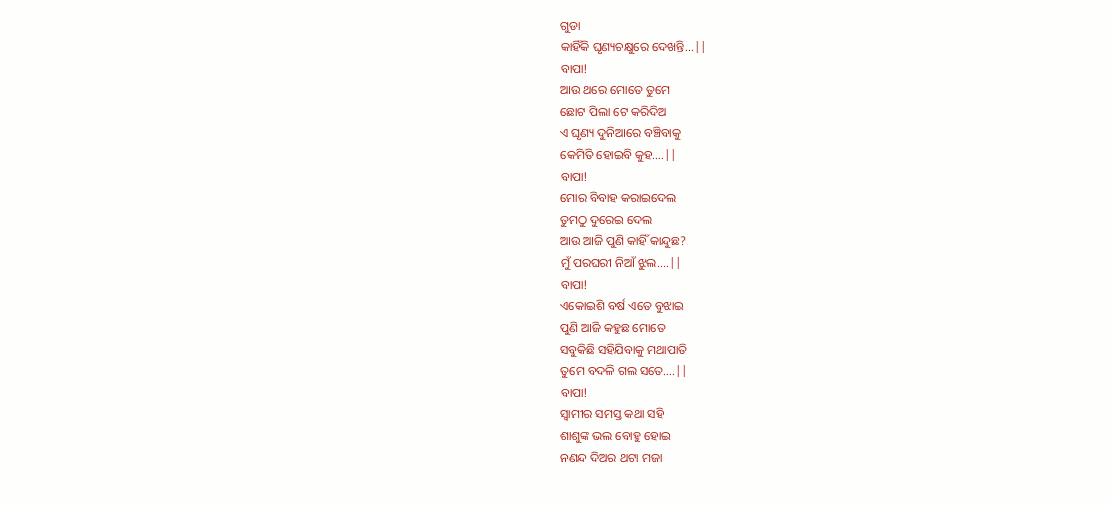ଗୁଡା
କାହିଁକି ଘୃଣ୍ୟଚକ୍ଷୁରେ ଦେଖନ୍ତି...||
ବାପା!
ଆଉ ଥରେ ମୋତେ ତୁମେ
ଛୋଟ ପିଲା ଟେ କରିଦିଅ
ଏ ଘୃଣ୍ୟ ଦୁନିଆରେ ବଞ୍ଚିବାକୁ
କେମିତି ହୋଇବି କୁହ....||
ବାପା!
ମୋର ବିବାହ କରାଇଦେଲ
ତୁମଠୁ ଦୁରେଇ ଦେଲ
ଆଉ ଆଜି ପୁଣି କାହିଁ କାନ୍ଦୁଛ?
ମୁଁ ପରଘରୀ ନିଆଁ ଝୁଲ....||
ବାପା!
ଏକୋଇଶି ବର୍ଷ ଏତେ ବୁଝାଇ
ପୁଣି ଆଜି କହୁଛ ମୋତେ
ସବୁକିଛି ସହିଯିବାକୁ ମଥାପାତି
ତୁମେ ବଦଳି ଗଲ ସତେ....||
ବାପା!
ସ୍ୱାମୀର ସମସ୍ତ କଥା ସହି
ଶାଶୁଙ୍କ ଭଲ ବୋହୁ ହୋଇ
ନଣନ୍ଦ ଦିଅର ଥଟା ମଜା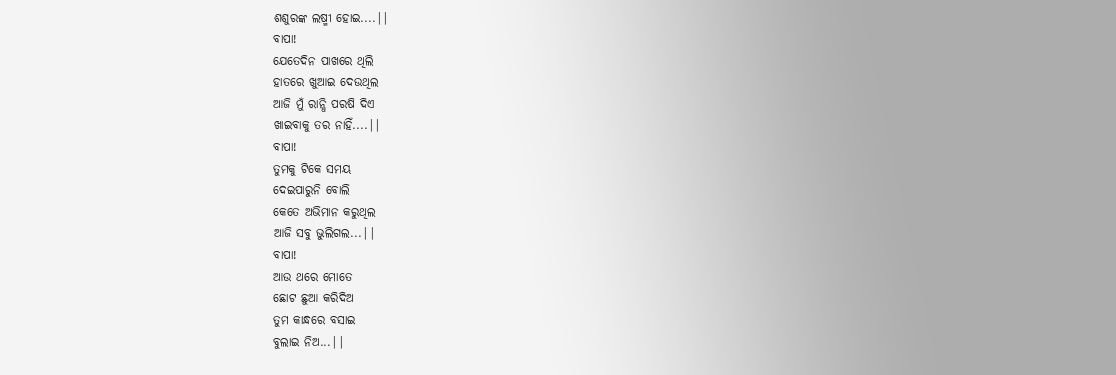ଶଶୁରଙ୍କ ଲଷ୍ମୀ ହୋଇ....||
ବାପା!
ଯେତେଦିନ ପାଖରେ ଥିଲି
ହାତରେ ଖୁଆଇ ଦେଉଥିଲ
ଆଜି ମୁଁ ରାନ୍ଧି ପରଷି ଦିଏ
ଖାଇବାକୁ ତର ନାହିଁ....||
ବାପା!
ତୁମକୁ ଟିକେ ସମୟ
ଦେଇପାରୁନି ବୋଲି
କେତେ ଅଭିମାନ କରୁଥିଲ
ଆଜି ସବୁ ଭୁଲିଗଲ...||
ବାପା!
ଆଉ ଥରେ ମୋତେ
ଛୋଟ ଛୁଆ କରିଦିଅ
ତୁମ କାନ୍ଧରେ ବସାଇ
ବୁଲାଇ ନିଅ...||